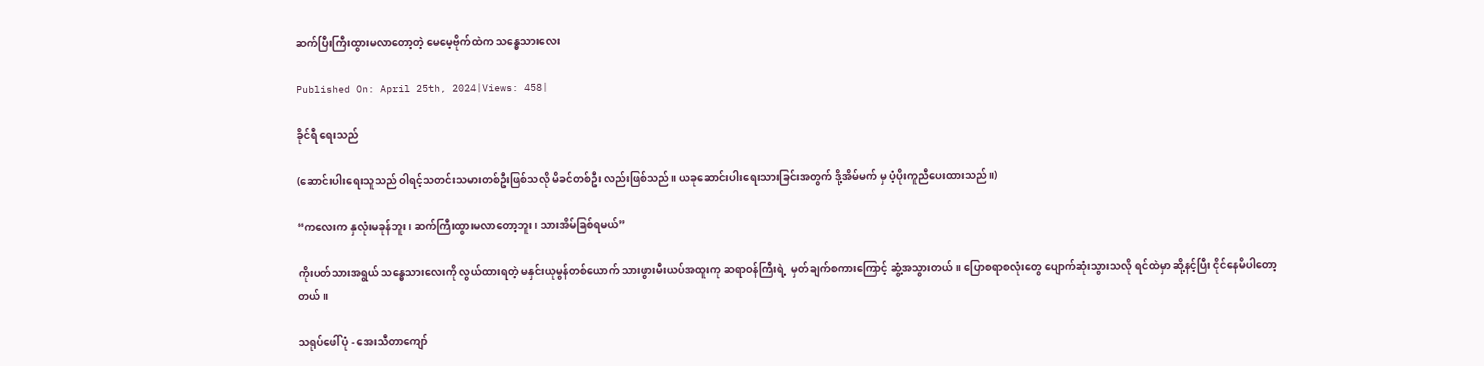ဆက်ပြီးကြီးထွားမလာတော့တဲ့ မေမေ့ဗိုက်ထဲက သန္ဓေသားလေး

Published On: April 25th, 2024|Views: 458|

ခိုင်ရီ ရေးသည်

(ဆောင်းပါးရေးသူသည် ဝါရင့်သတင်းသမားတစ်ဦးဖြစ်သလို မိခင်တစ်ဦး လည်းဖြစ်သည်။ ယခုဆောင်းပါးရေးသားခြင်းအတွက် ဒို့အိမ်မက် မှ ပံ့ပိုးကူညီပေးထားသည်။)

“ကလေးက နှလုံးမခုန်ဘူး၊ ဆက်ကြီးထွားမလာတော့ဘူး၊ သားအိမ်ခြစ်ရမယ်”

ကိုးပတ်သားအရွယ် သန္ဓေသားလေးကို လွယ်ထားရတဲ့ မနှင်းယုမွန်တစ်ယောက် သားဖွားမီးယပ်အထူးကု ဆရာဝန်ကြီးရဲ့  မှတ်ချက်စကားကြောင့် ဆွံ့အသွားတယ်။ ပြောစရာစလုံးတွေ ပျောက်ဆုံးသွားသလို ရင်ထဲမှာ ဆို့နင့်ပြီး ငိုင်နေမိပါတော့တယ်။

သရုပ်ဖေါ်ပုံ - အေးသီတာကျော်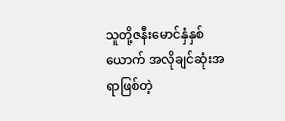သူတို့ဇနီးမောင်နှံနှစ်ယောက် အလိုချင်ဆုံးအရာဖြစ်တဲ့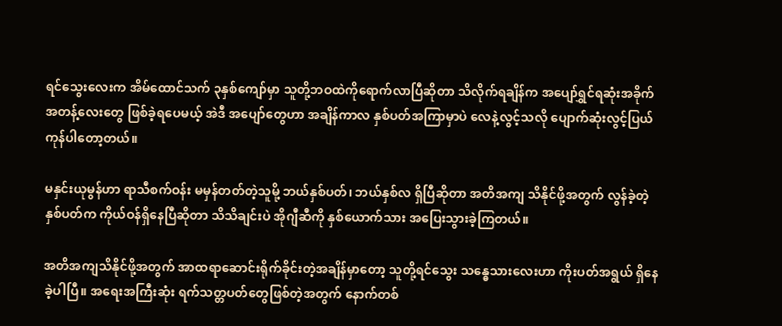ရင်သွေးလေးက အိမ်ထောင်သက် ၃နှစ်ကျော်မှာ သူတို့ဘဝထဲကိုရောက်လာပြီဆိုတာ သိလိုက်ရချိန်က အပျော်ရွှင်ရဆုံးအခိုက်အတန့်လေးတွေ ဖြစ်ခဲ့ရပေမယ့် အဲဒီ အပျော်တွေဟာ အချိန်ကာလ နှစ်ပတ်အကြာမှာပဲ လေနဲ့လွင့်သလို ပျောက်ဆုံးလွင့်ပြယ် ကုန်ပါတော့တယ်။

မနှင်းယုမွန်ဟာ ရာသီစက်ဝန်း မမှန်တတ်တဲ့သူမို့ ဘယ်နှစ်ပတ်၊ ဘယ်နှစ်လ ရှိပြီဆိုတာ အတိအကျ သိနိုင်ဖို့အတွက် လွန်ခဲ့တဲ့ နှစ်ပတ်က ကိုယ်ဝန်ရှိနေပြီဆိုတာ သိသိချင်းပဲ အိုဂျီဆီကို နှစ်ယောက်သား အပြေးသွားခဲ့ကြတယ်။

အတိအကျသိနိုင်ဖို့အတွက် အာထရာဆောင်းရိုက်ခိုင်းတဲ့အချိန်မှာတော့ သူတို့ရင်သွေး သန္ဓေသားလေးဟာ ကိုးပတ်အရွယ် ရှိနေခဲ့ပါပြီ။ အရေးအကြီးဆုံး ရက်သတ္တပတ်တွေဖြစ်တဲ့အတွက် နောက်တစ်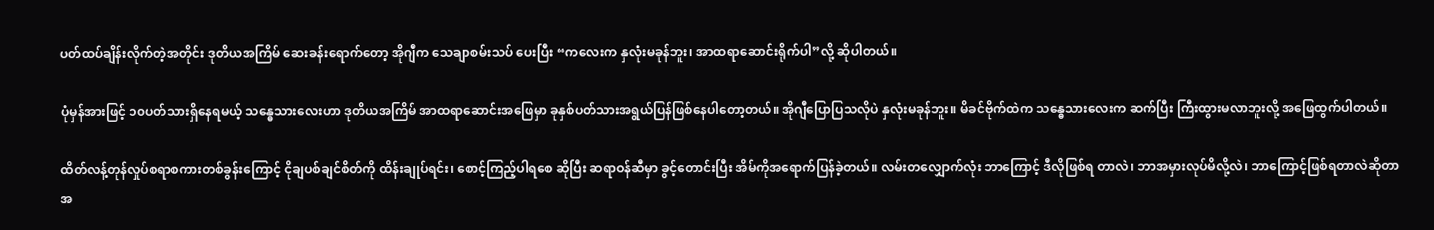ပတ်ထပ်ချိန်းလိုက်တဲ့အတိုင်း ဒုတိယအကြိမ် ဆေးခန်းရောက်တော့ အိုဂျီက သေချာစမ်းသပ် ပေးပြီး “ကလေးက နှလုံးမခုန်ဘူး၊ အာထရာဆောင်းရိုက်ပါ”လို့ ဆိုပါတယ်။

ပုံမှန်အားဖြင့် ၁၀ပတ်သားရှိနေရမယ့် သန္ဓေသားလေးဟာ ဒုတိယအကြိမ် အာထရာဆောင်းအဖြေမှာ ခုနှစ်ပတ်သားအရွယ်ပြန်ဖြစ်နေပါတော့တယ်။ အိုဂျီပြောပြသလိုပဲ နှလုံးမခုန်ဘူး။ မိခင်ဗိုက်ထဲက သန္ဓေသားလေးက ဆက်ပြီး ကြီးထွားမလာဘူးလို့ အဖြေထွက်ပါတယ်။

ထိတ်လန့်တုန်လှုပ်စရာစကားတစ်ခွန်းကြောင့် ငိုချပစ်ချင်စိတ်ကို ထိန်းချုပ်ရင်း၊ စောင့်ကြည့်ပါရစေ ဆိုပြီး ဆရာဝန်ဆီမှာ ခွင့်တောင်းပြီး အိမ်ကိုအရောက်ပြန်ခဲ့တယ်။ လမ်းတလျှောက်လုံး ဘာကြောင့် ဒီလိုဖြစ်ရ တာလဲ၊ ဘာအမှားလုပ်မိလို့လဲ၊ ဘာကြောင့်ဖြစ်ရတာလဲဆိုတာ အ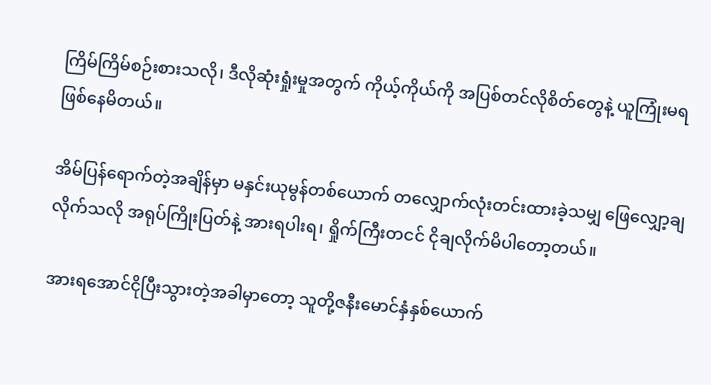ကြိမ်ကြိမ်စဉ်းစားသလို၊ ဒီလိုဆုံးရှုံးမှုအတွက် ကိုယ့်ကိုယ်ကို အပြစ်တင်လိုစိတ်တွေနဲ့ ယူကြုံးမရဖြစ်နေမိတယ်။

အိမ်ပြန်ရောက်တဲ့အချိန်မှာ မနှင်းယုမွန်တစ်ယောက် တလျှောက်လုံးတင်းထားခဲ့သမျှ ဖြေလျှော့ချလိုက်သလို အရုပ်ကြိုးပြတ်နဲ့ အားရပါးရ၊ ရှိုက်ကြီးတငင် ငိုချလိုက်မိပါတော့တယ်။

အားရအောင်ငိုပြီးသွားတဲ့အခါမှာတော့ သူတို့ဇနီးမောင်နှံနှစ်ယောက်‌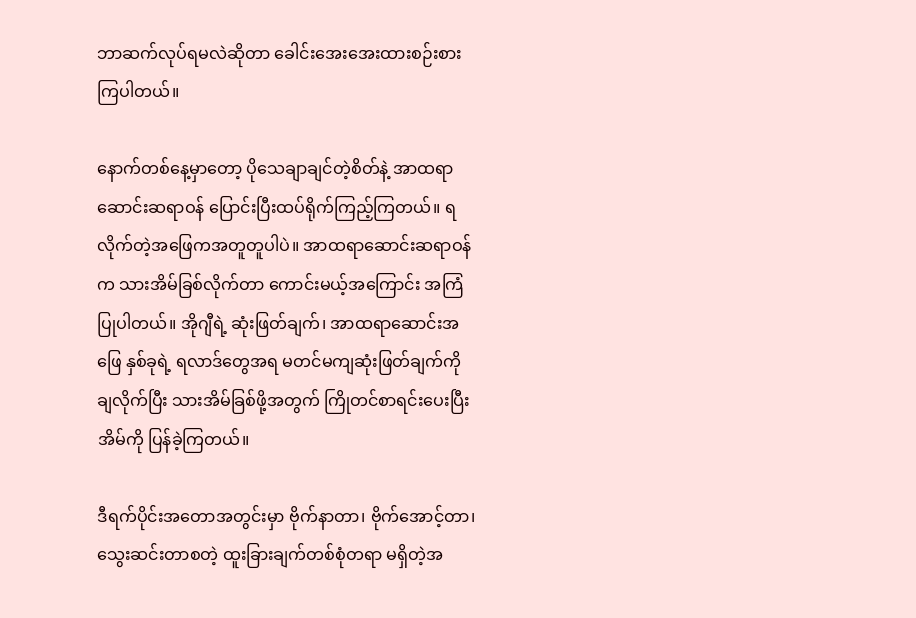ဘာဆက်လုပ်ရမလဲဆိုတာ ခေါင်းအေးအေးထားစဉ်းစားကြပါတယ်။

နောက်တစ်နေ့မှာတော့ ပိုသေချာချင်တဲ့စိတ်နဲ့ အာထရာဆောင်းဆရာဝန် ပြောင်းပြီးထပ်ရိုက်ကြည့်ကြတယ်။ ရလိုက်တဲ့အဖြေကအတူတူပါပဲ။ အာထရာဆောင်းဆရာဝန်က သားအိမ်ခြစ်လိုက်တာ ကောင်းမယ့်အကြောင်း အကြံပြုပါတယ်။ အိုဂျီရဲ့ ဆုံးဖြတ်ချက်၊ အာထရာဆောင်းအဖြေ နှစ်ခုရဲ့ ရလာဒ်တွေအရ မတင်မကျဆုံးဖြတ်ချက်ကို ချလိုက်ပြီး သားအိမ်ခြစ်ဖို့အတွက် ကြိုတင်စာရင်းပေးပြီး အိမ်ကို ပြန်ခဲ့ကြတယ်။

ဒီရက်ပိုင်းအတောအတွင်းမှာ ဗိုက်နာတာ၊ ဗိုက်အောင့်တာ၊ သွေးဆင်းတာစတဲ့ ထူးခြားချက်တစ်စုံတရာ မရှိတဲ့အ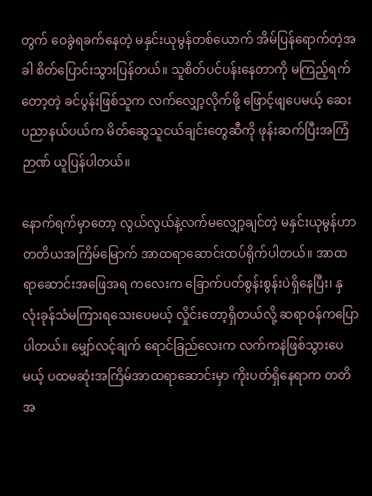တွက် ဝေခွဲရခက်နေတဲ့ မနှင်းယုမွန်တစ်ယောက် အိမ်ပြန်ရောက်တဲ့အခါ စိတ်ပြောင်းသွားပြန်တယ်။ သူစိတ်ပင်ပန်းနေတာကို မကြည့်ရက်တော့တဲ့ ခင်ပွန်းဖြစ်သူက လက်လျှော့လိုက်ဖို့ ဖြောင့်ဖျပေမယ့် ဆေးပညာနယ်ပယ်က မိတ်ဆွေသူငယ်ချင်းတွေဆီကို ဖုန်းဆက်ပြီးအကြံဉာဏ် ယူပြန်ပါတယ်။

နောက်ရက်မှာတော့ လွယ်လွယ်နဲ့လက်မလျှော့ချင်တဲ့ မနှင်းယုမွန်ဟာ တတိယအကြိမ်မြောက် အာထရာဆောင်းထပ်ရိုက်ပါတယ်။ အာထရာဆောင်းအဖြေအရ ကလေးက ခြောက်ပတ်စွန်းစွန်းပဲရှိနေပြီး၊ နှလုံးခုန်သံမကြားရသေးပေမယ့် လှိုင်းတော့ရှိတယ်လို့ ဆရာဝန်ကပြောပါတယ်။ မျှော်လင့်ချက် ရောင်ခြည်လေးက လက်ကနဲဖြစ်သွားပေမယ့် ပထမဆုံးအကြိမ်အာထရာဆောင်းမှာ ကိုးပတ်ရှိနေရာက တတိအ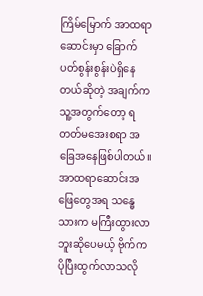ကြိမ်မြောက် အာထရာဆောင်းမှာ ခြောက်ပတ်စွန်းစွန်းပဲရှိနေတယ်ဆိုတဲ့ အချက်က သူ့အတွက်တော့ ရတတ်မအေးစရာ အခြေအနေဖြစ်ပါတယ်။ အာထရာဆောင်းအဖြေတွေအရ သန္ဓေသားက မကြီးထွားလာဘူးဆိုပေမယ့် ဗိုက်ကပိုပြီးထွက်လာသလို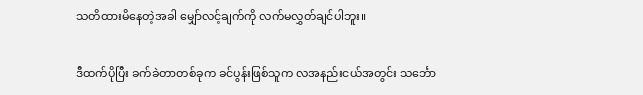သတိထားမိနေတဲ့အခါ မျှော်လင့်ချက်ကို လက်မလွှတ်ချင်ပါဘူး။

ဒီထက်ပိုပြီး ခက်ခဲတာတစ်ခုက ခင်ပွန်းဖြစ်သူက လအနည်းငယ်အတွင်း သင်္ဘော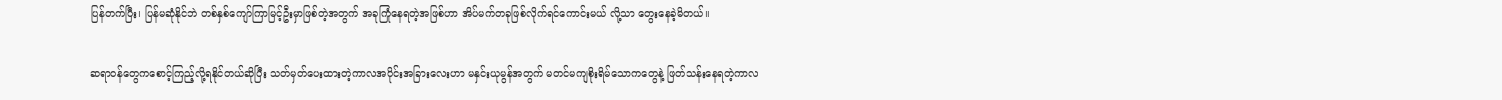ပြန်တက်ပြီး၊ ပြန်မဆုံနိုင်ဘဲ တစ်နှစ်ကျော်ကြာမြင့်ဦးမှာဖြစ်တဲ့အတွက် အခုကြုံနေရတဲ့အဖြစ်ဟာ အိပ်မက်တခုဖြစ်လိုက်ရင်ကောင်းမယ် လို့သာ တွေးနေခဲ့မိတယ်။

ဆရာဝန်တွေကစောင့်ကြည့်လို့ရနိုင်တယ်ဆိုပြီး သတ်မှတ်ပေးထားတဲ့ကာလအပိုင်းအခြားလေးဟာ မနှင်းယုမွန်အတွက် မတင်မကျစိုးရိမ်သောကတွေနဲ့ ဖြတ်သန်းနေရတဲ့ကာလ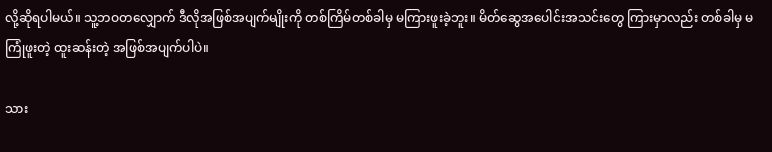လို့ဆိုရပါမယ်။ သူ့ဘဝတလျှောက် ဒီလိုအဖြစ်အပျက်မျိုးကို တစ်ကြိမ်တစ်ခါမှ မကြားဖူးခဲ့ဘူး။ မိတ်ဆွေအပေါင်းအသင်းတွေ ကြားမှာလည်း တစ်ခါမှ မကြုံဖူးတဲ့ ထူးဆန်းတဲ့ အဖြစ်အပျက်ပါပဲ။

သား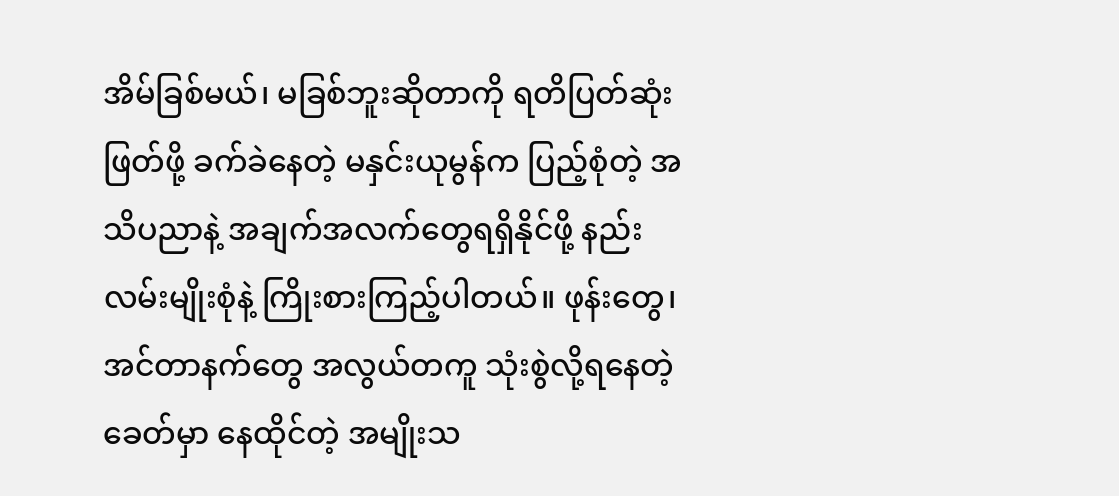အိမ်ခြစ်မယ်၊ မခြစ်ဘူးဆိုတာကို ရတိပြတ်ဆုံးဖြတ်ဖို့ ခက်ခဲနေတဲ့ မနှင်းယုမွန်က ပြည့်စုံတဲ့ အသိပညာနဲ့ အချက်အလက်တွေရရှိနိုင်ဖို့ နည်းလမ်းမျိုးစုံနဲ့ ကြိုးစားကြည့်ပါတယ်။ ဖုန်းတွေ၊ အင်တာနက်တွေ အလွယ်တကူ သုံးစွဲလို့ရနေတဲ့ ခေတ်မှာ နေထိုင်တဲ့ အမျိုးသ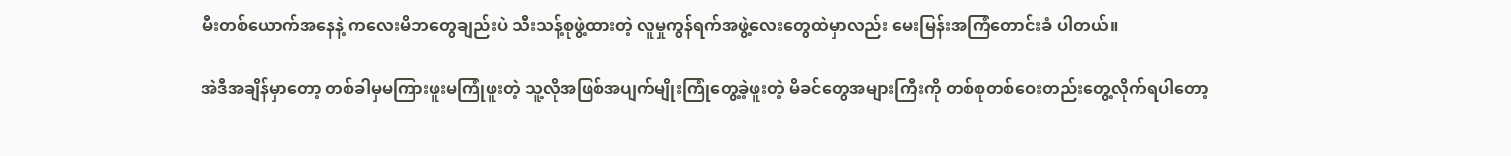မီးတစ်ယောက်အနေနဲ့ ကလေးမိဘတွေချည်းပဲ သီးသန့်စုဖွဲ့ထားတဲ့ လူမှုကွန်ရက်အဖွဲ့လေးတွေထဲမှာလည်း မေးမြန်းအကြံတောင်းခံ ပါတယ်။

အဲဒီအချိန်မှာတော့ တစ်ခါမှမကြားဖူးမကြုံဖူးတဲ့ သူ့လိုအဖြစ်အပျက်မျိုးကြုံတွေ့ခဲ့ဖူးတဲ့ မိခင်တွေအများကြီးကို တစ်စုတစ်ဝေးတည်းတွေ့လိုက်ရပါတော့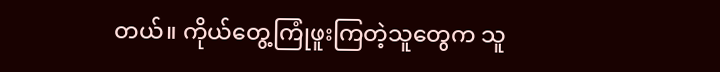တယ်။ ကိုယ်တွေ့ကြုံဖူးကြတဲ့သူတွေက သူ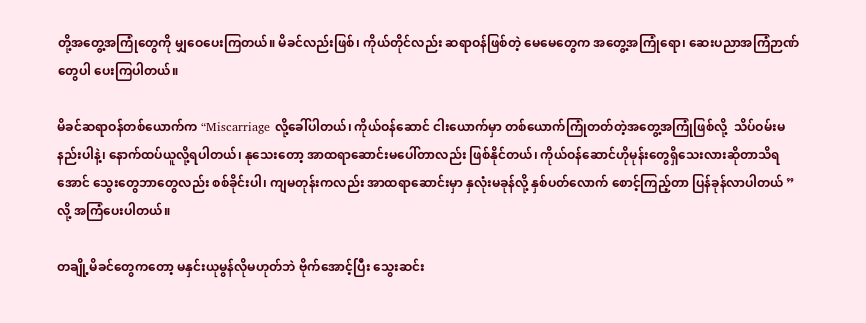တို့အတွေ့အကြုံတွေကို မျှဝေပေးကြတယ်။ မိခင်လည်းဖြစ်၊ ကိုယ်တိုင်လည်း ဆရာဝန်ဖြစ်တဲ့ မေမေတွေက အတွေ့အကြုံရော၊ ဆေးပညာအကြံဉာဏ်တွေပါ ပေးကြပါတယ်။

မိခင်ဆရာဝန်တစ်ယောက်က “Miscarriage လို့ခေါ်ပါတယ်၊ ကိုယ်ဝန်ဆောင် ငါးယောက်မှာ တစ်ယောက်ကြုံတတ်တဲ့အတွေ့အကြုံဖြစ်လို့  သိပ်ဝမ်းမနည်းပါနဲ့၊ နောက်ထပ်ယူလို့ရပါတယ်၊ နုသေးတော့ အာထရာဆောင်းမပေါ်တာလည်း ဖြစ်နိုင်တယ်၊ ကိုယ်ဝန်ဆောင်ဟိုမုန်းတွေရှိသေးလားဆိုတာသိရအောင် သွေးတွေဘာတွေလည်း စစ်ခိုင်းပါ၊ ကျမတုန်းကလည်း အာထရာဆောင်းမှာ နှလုံးမခုန်လို့ နှစ်ပတ်လောက် စောင့်ကြည့်တာ ပြန်ခုန်လာပါတယ် ” လို့ အကြံပေးပါတယ်။

တချို့မိခင်တွေကတော့ မနှင်းယုမွန်လိုမဟုတ်ဘဲ ဗိုက်အောင့်ပြီး သွေးဆင်း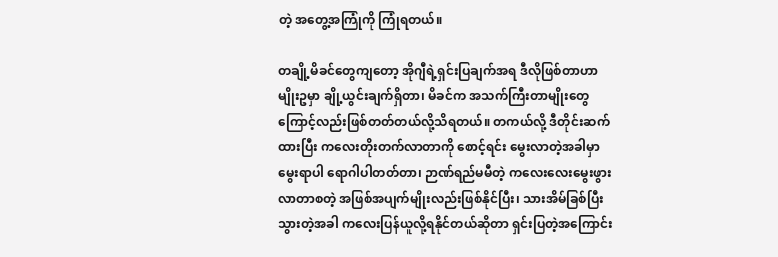တဲ့ အတွေ့အကြုံကို ကြုံရတယ်။

တချို့မိခင်တွေကျတော့ အိုဂျီရဲ့ရှင်းပြချက်အရ ဒီလိုဖြစ်တာဟာ မျိုးဥမှာ ချို့ယွင်းချက်ရှိတာ၊ မိခင်က အသက်ကြီးတာမျိုးတွေကြောင့်လည်းဖြစ်တတ်တယ်လို့သိရတယ်။ တကယ်လို့ ဒီတိုင်းဆက်ထားပြီး ကလေးတိုးတက်လာတာကို စောင့်ရင်း မွေးလာတဲ့အခါမှာ မွေးရာပါ ရောဂါပါတတ်တာ၊ ဉာဏ်ရည်မမီတဲ့ ကလေးလေးမွေးဖွားလာတာစတဲ့ အဖြစ်အပျက်မျိုးလည်းဖြစ်နိုင်ပြီး၊ သားအိမ်ခြစ်ပြီးသွားတဲ့အခါ ကလေးပြန်ယူလို့ရနိုင်တယ်ဆိုတာ ရှင်းပြတဲ့အကြောင်း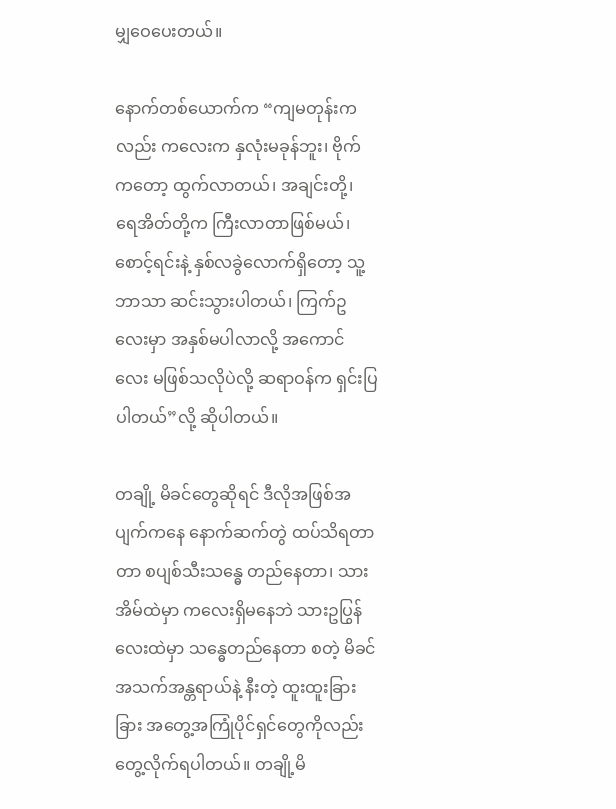မျှဝေပေးတယ်။

နောက်တစ်ယောက်က “ကျမတုန်းကလည်း ကလေးက နှလုံးမခုန်ဘူး၊ ဗိုက်ကတော့ ထွက်လာတယ်၊ အချင်းတို့၊ ရေအိတ်တို့က ကြီးလာတာဖြစ်မယ်၊  စောင့်ရင်းနဲ့ နှစ်လခွဲလောက်ရှိတော့ သူ့ဘာသာ ဆင်းသွားပါတယ်၊ ကြက်ဥလေးမှာ အနှစ်မပါလာလို့ အကောင်လေး မဖြစ်သလိုပဲလို့ ဆရာဝန်က ရှင်းပြပါတယ်”လို့ ဆိုပါတယ်။

တချို့ မိခင်တွေဆိုရင် ဒီလိုအဖြစ်အပျက်ကနေ နောက်ဆက်တွဲ ထပ်သိရတာတာ စပျစ်သီးသန္ဓေ တည်နေတာ၊ သားအိမ်ထဲမှာ ကလေးရှိမနေဘဲ သားဥပြွန်လေးထဲမှာ သန္ဓေတည်နေတာ စတဲ့ မိခင်အသက်အန္တရာယ်နဲ့ နီးတဲ့ ထူးထူးခြားခြား အတွေ့အကြုံပိုင်ရှင်တွေကိုလည်း တွေ့လိုက်ရပါတယ်။ တချို့မိ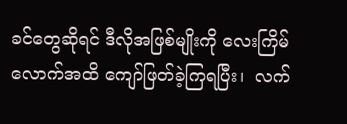ခင်တွေဆိုရင် ဒီလိုအဖြစ်မျိုးကို လေးကြိမ်လောက်အထိ ကျော်ဖြတ်ခဲ့ကြရပြီး၊  လက်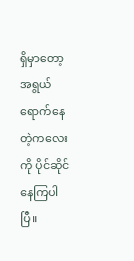ရှိမှာတော့ အရွယ်ရောက်နေတဲ့ကလေးကို ပိုင်ဆိုင်နေကြပါပြီ။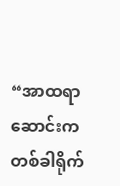“အာထရာဆောင်းက တစ်ခါရိုက်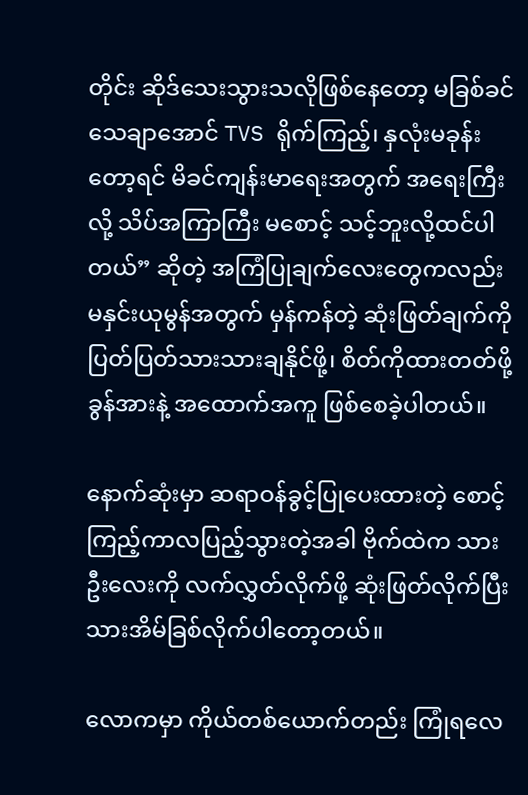တိုင်း ဆိုဒ်သေးသွားသလိုဖြစ်နေတော့ မခြစ်ခင် သေချာအောင် TVS ရိုက်ကြည့်၊ နှလုံးမခုန်းတော့ရင် မိခင်ကျန်းမာရေးအတွက် အရေးကြီးလို့ သိပ်အကြာကြီး မစောင့် သင့်ဘူးလို့ထင်ပါတယ်” ဆိုတဲ့ အကြံပြုချက်လေးတွေကလည်း မနှင်းယုမွန်အတွက် မှန်ကန်တဲ့ ဆုံးဖြတ်ချက်ကို ပြတ်ပြတ်သားသားချနိုင်ဖို့၊ စိတ်ကိုထားတတ်ဖို့ ခွန်အားနဲ့ အထောက်အကူ ဖြစ်စေခဲ့ပါတယ်။

နောက်ဆုံးမှာ ဆရာဝန်ခွင့်ပြုပေးထားတဲ့ စောင့်ကြည့်ကာလပြည့်သွားတဲ့အခါ ဗိုက်ထဲက သားဦးလေးကို လက်လွှတ်လိုက်ဖို့ ဆုံးဖြတ်လိုက်ပြီး သားအိမ်ခြစ်လိုက်ပါတော့တယ်။

လောကမှာ ကိုယ်တစ်ယောက်တည်း ကြုံရလေ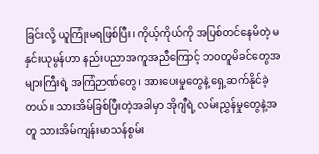ခြင်းလို့ ယူကြုံးမရဖြစ်ပြီး၊ ကိုယ့်ကိုယ်ကို အပြစ်တင်နေမိတဲ့ မနှင်းယုမွန်ဟာ နည်းပညာအကူအညီကြောင့် ဘဝတူမိခင်တွေအများကြီးရဲ့ အကြံဉာဏ်တွေ၊ အားပေးမှုတွေနဲ့ ရှေ့ဆက်နိုင်ခဲ့တယ်။ သားအိမ်ခြစ်ပြီးတဲ့အခါမှာ အိုဂျီရဲ့ လမ်းညွှန်မှုတွေနဲ့အတူ သားအိမ်ကျန်းမာသန်စွမ်း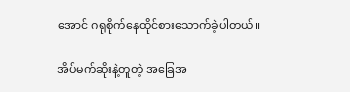အောင် ဂရုစိုက်နေထိုင်စားသောက်ခဲ့ပါတယ်။

အိပ်မက်ဆိုးနဲ့တူတဲ့ အခြေအ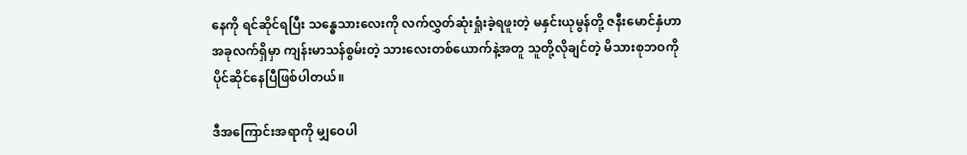နေကို ရင်ဆိုင်ရပြီး သန္ဓေသားလေးကို လက်လွှတ်ဆုံးရှုံးခဲ့ရဖူးတဲ့ မနှင်းယုမွန်တို့ ဇနီးမောင်နှံဟာ အခုလက်ရှိမှာ ကျန်းမာသန်စွမ်းတဲ့ သားလေးတစ်ယောက်နဲ့အတူ သူတို့လိုချင်တဲ့ မိသားစုဘဝကို ပိုင်ဆိုင်နေပြီဖြစ်ပါတယ်။

ဒီအကြောင်းအရာကို မျှဝေပါ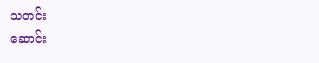သတင်း
ဆောင်း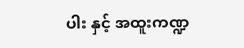ပါး နှင့် အထူးကဏ္ဍ